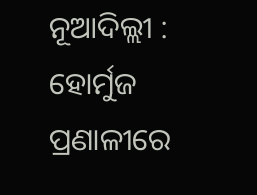ନୂଆଦିଲ୍ଲୀ : ହୋର୍ମୁଜ ପ୍ରଣାଳୀରେ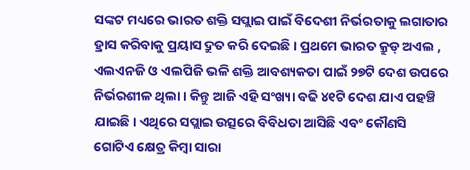ସଙ୍କଟ ମଧ୍ୟରେ ଭାରତ ଶକ୍ତି ସପ୍ଲାଇ ପାଇଁ ବିଦେଶୀ ନିର୍ଭରତାକୁ ଲଗାତାର ହ୍ରାସ କରିବାକୁ ପ୍ରୟାସ ଦ୍ରୁତ କରି ଦେଇଛି। ପ୍ରଥମେ ଭାରତ କ୍ରୁଡ୍ ଅଏଲ , ଏଲଏନଜି ଓ ଏଲପିଜି ଭଳି ଶକ୍ତି ଆବଶ୍ୟକତା ପାଇଁ ୨୭ଟି ଦେଶ ଉପରେ ନିର୍ଭରଶୀଳ ଥିଲା। କିନ୍ତୁ ଆଜି ଏହି ସଂଖ୍ୟା ବଢି ୪୧ଟି ଦେଶ ଯାଏ ପହଞ୍ଚି ଯାଇଛି। ଏଥିରେ ସପ୍ଲାଇ ଉତ୍ସରେ ବିବିଧତା ଆସିଛି ଏବଂ କୌଣସି ଗୋଟିଏ କ୍ଷେତ୍ର କିମ୍ୱା ସାରା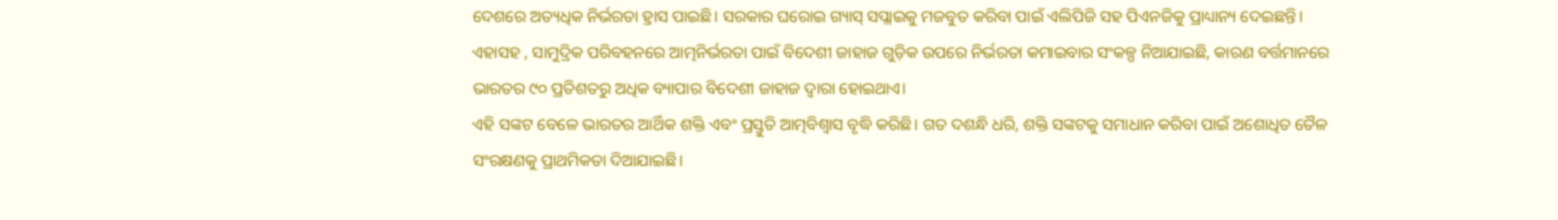ଦେଶରେ ଅତ୍ୟଧିକ ନିର୍ଭରତା ହ୍ରାସ ପାଇଛି। ସରକାର ଘରୋଇ ଗ୍ୟାସ୍ ସପ୍ଲାଇକୁ ମଜବୁତ କରିବା ପାଇଁ ଏଲିପିଜି ସହ ପିଏନଜିକୁ ପ୍ରାଧ୍ୟାନ୍ୟ ଦେଇଛନ୍ତି। ଏହାସହ , ସାମୁଦ୍ରିକ ପରିବହନରେ ଆତ୍ମନିର୍ଭରତା ପାଇଁ ବିଦେଶୀ ଜାହାଜ ଗୁଡ଼ିକ ଉପରେ ନିର୍ଭରତା କମାଇବାର ସଂକଳ୍ପ ନିଆଯାଇଛି, କାରଣ ବର୍ତ୍ତମାନରେ ଭାରତର ୯୦ ପ୍ରତିଶତରୁ ଅଧିକ ବ୍ୟାପାର ବିଦେଶୀ ଜାହାଜ ଦ୍ୱାରା ହୋଇଥାଏ।
ଏହି ସଙ୍କଟ ବେଳେ ଭାରତର ଆର୍ଥିକ ଶକ୍ତି ଏବଂ ପ୍ରସ୍ତୁତି ଆତ୍ମବିଶ୍ବାସ ବୃଦ୍ଧି କରିଛି। ଗତ ଦଶନ୍ଧି ଧରି, ଶକ୍ତି ସଙ୍କଟକୁ ସମାଧାନ କରିବା ପାଇଁ ଅଶୋଧିତ ତୈଳ ସଂରକ୍ଷଣକୁ ପ୍ରାଥମିକତା ଦିଆଯାଇଛି।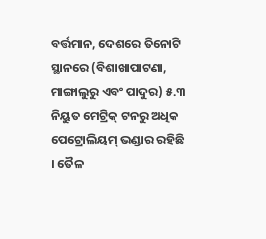ବର୍ତ୍ତମାନ, ଦେଶରେ ତିନୋଟି ସ୍ଥାନରେ (ବିଶାଖାପାଟଣା, ମାଙ୍ଗାଲୁରୁ ଏବଂ ପାଦୁର) ୫.୩ ନିୟୁତ ମେଟ୍ରିକ୍ ଟନରୁ ଅଧିକ ପେଟ୍ରୋଲିୟମ୍ ଭଣ୍ଡାର ରହିଛି । ତୈଳ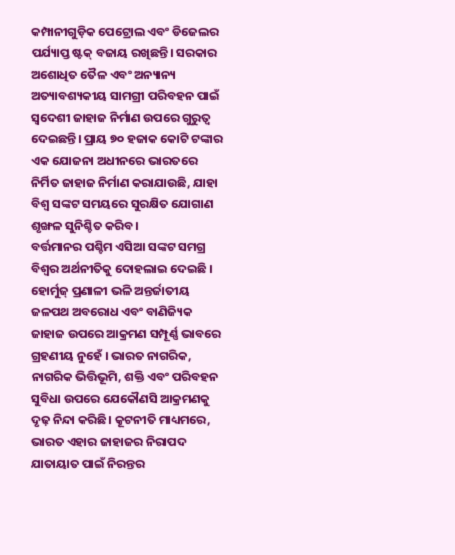କମ୍ପାନୀଗୁଡ଼ିକ ପେଟ୍ରୋଲ ଏବଂ ଡିଜେଲର ପର୍ଯ୍ୟାପ୍ତ ଷ୍ଟକ୍ ବଜାୟ ରଖିଛନ୍ତି। ସରକାର ଅଶୋଧିତ ତୈଳ ଏବଂ ଅନ୍ୟାନ୍ୟ ଅତ୍ୟାବଶ୍ୟକୀୟ ସାମଗ୍ରୀ ପରିବହନ ପାଇଁ ସ୍ୱଦେଶୀ ଜାହାଜ ନିର୍ମାଣ ଉପରେ ଗୁରୁତ୍ୱ ଦେଇଛନ୍ତି। ପ୍ରାୟ ୭୦ ହଜାକ କୋଟି ଟଙ୍କାର ଏକ ଯୋଜନା ଅଧୀନରେ ଭାରତରେ ନିର୍ମିତ ଜାହାଜ ନିର୍ମାଣ କରାଯାଉଛି, ଯାହା ବିଶ୍ୱ ସଙ୍କଟ ସମୟରେ ସୁରକ୍ଷିତ ଯୋଗାଣ ଶୃଙ୍ଖଳ ସୁନିଶ୍ଚିତ କରିବ।
ବର୍ତ୍ତମାନର ପଶ୍ଚିମ ଏସିଆ ସଙ୍କଟ ସମଗ୍ର ବିଶ୍ୱର ଅର୍ଥନୀତିକୁ ଦୋହଲାଇ ଦେଇଛି । ହୋର୍ମୁଜ୍ ପ୍ରଣାଳୀ ଭଳି ଅନ୍ତର୍ଜାତୀୟ ଜଳପଥ ଅବରୋଧ ଏବଂ ବାଣିଜ୍ୟିକ ଜାହାଜ ଉପରେ ଆକ୍ରମଣ ସମ୍ପୂର୍ଣ୍ଣ ଭାବରେ ଗ୍ରହଣୀୟ ନୁହେଁ । ଭାରତ ନାଗରିକ, ନାଗରିକ ଭିତ୍ତିଭୂମି, ଶକ୍ତି ଏବଂ ପରିବହନ ସୁବିଧା ଉପରେ ଯେକୌଣସି ଆକ୍ରମଣକୁ ଦୃଢ଼ ନିନ୍ଦା କରିଛି। କୂଟନୀତି ମାଧ୍ୟମରେ, ଭାରତ ଏହାର ଜାହାଜର ନିରାପଦ ଯାତାୟାତ ପାଇଁ ନିରନ୍ତର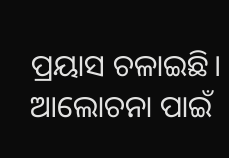ପ୍ରୟାସ ଚଳାଇଛି। ଆଲୋଚନା ପାଇଁ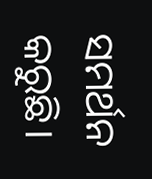ସମର୍ଥନ କରୁଛି।